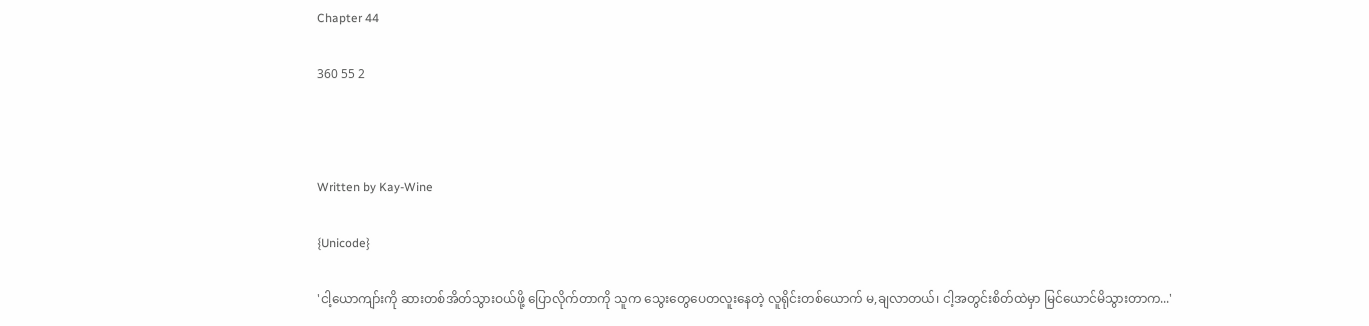Chapter 44

360 55 2



Written by Kay-Wine

{Unicode}

'ငါ့ယောကျာ်းကို ဆားတစ်အိတ်သွားဝယ်ဖို့ ပြောလိုက်တာကို သူက သွေးတွေပေတလူးနေတဲ့ လူရိုင်းတစ်ယောက် မ,ချလာတယ်၊ ငါ့အတွင်းစိတ်ထဲမှာ မြင်ယောင်မိသွားတာက...'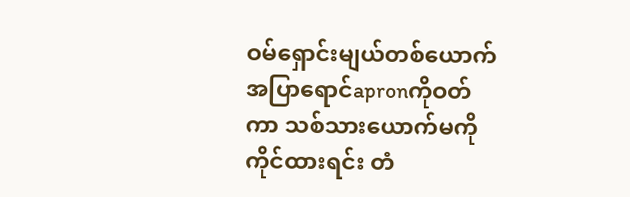ဝမ်ရှောင်းမျယ်တစ်ယောက် အပြာရောင်apronကိုဝတ်ကာ သစ်သားယောက်မကိုကိုင်ထားရင်း တံ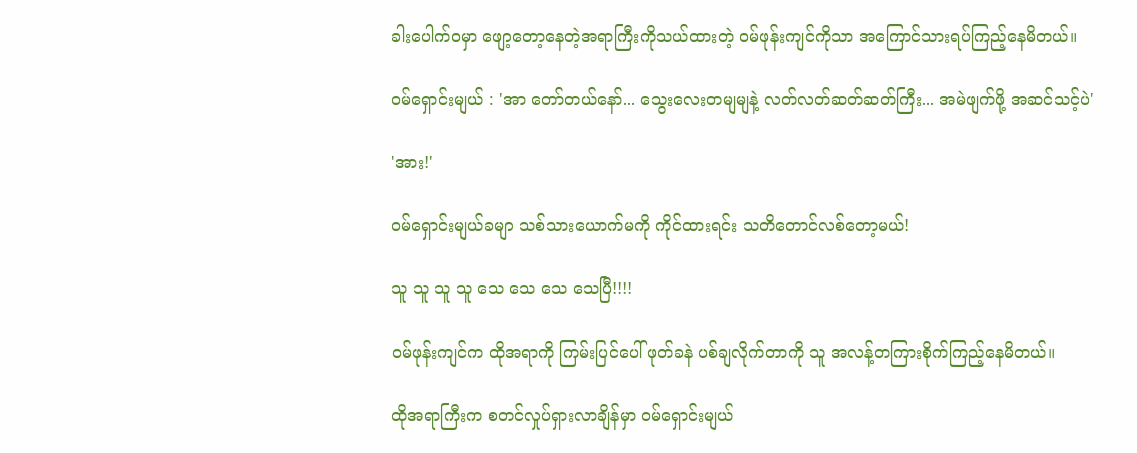ခါးပေါက်ဝမှာ ဖျော့တော့နေတဲ့အရာကြီးကိုသယ်ထားတဲ့ ဝမ်ဖုန်းကျင်ကိုသာ အကြောင်သားရပ်ကြည့်နေမိတယ်။

ဝမ်ရှောင်းမျယ် : 'အာ တော်တယ်နော်... သွေးလေးတမျမျနဲ့ လတ်လတ်ဆတ်ဆတ်ကြီး... အမဲဖျက်ဖို့ အဆင်သင့်ပဲ'

'အား!'

ဝမ်ရှောင်းမျယ်ခမျာ သစ်သားယောက်မကို ကိုင်ထားရင်း သတိတောင်လစ်တော့မယ်!

သူ သူ သူ သူ သေ သေ သေ သေပြီ!!!!

ဝမ်ဖုန်းကျင်က ထိုအရာကို ကြမ်းပြင်ပေါ် ဖုတ်ခနဲ ပစ်ချလိုက်တာကို သူ အလန့်တကြားစိုက်ကြည့်နေမိတယ်။

ထိုအရာကြီးက စတင်လှုပ်ရှားလာချိန်မှာ ဝမ်ရှောင်းမျယ်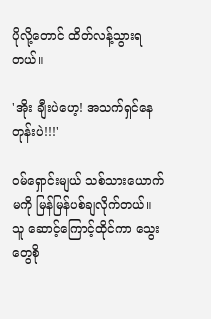ပိုလို့တောင် ထိတ်လန့်သွားရတယ်။

'အိုး ချီးပဲဟေ့! အသက်ရှင်နေတုန်းပဲ!!!'

ဝမ်ရှောင်းမျယ် သစ်သားယောက်မကို မြန်မြန်ပစ်ချလိုက်တယ်။ သူ ဆောင့်ကြောင့်ထိုင်ကာ သွေးတွေစို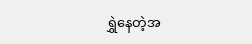ရွှဲနေတဲ့အ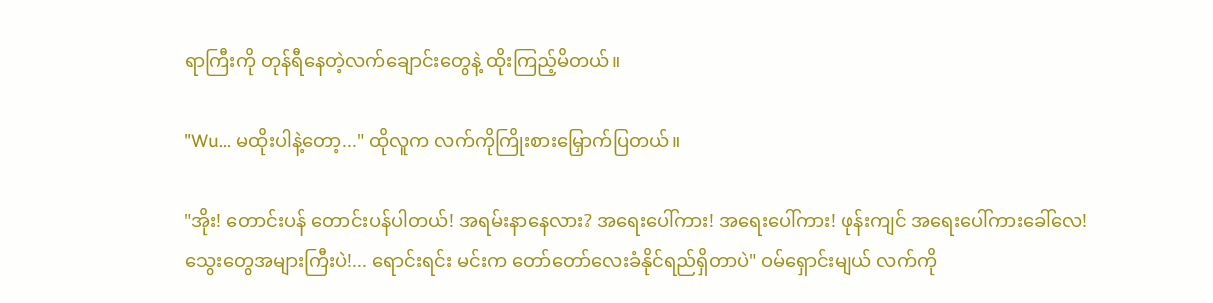ရာကြီးကို တုန်ရီနေတဲ့လက်ချောင်းတွေနဲ့ ထိုးကြည့်မိတယ်။

"Wu... မထိုးပါနဲ့တော့..." ထိုလူက လက်ကိုကြိုးစားမြှောက်ပြတယ်။

"အိုး! တောင်းပန် တောင်းပန်ပါတယ်! အရမ်းနာနေလား? အရေးပေါ်ကား! အရေးပေါ်ကား! ဖုန်းကျင် အရေးပေါ်ကားခေါ်လေ! သွေးတွေအများကြီးပဲ!... ရောင်းရင်း မင်းက တော်တော်လေးခံနိုင်ရည်ရှိတာပဲ" ဝမ်ရှောင်းမျယ် လက်ကို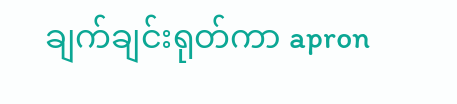ချက်ချင်းရုတ်ကာ apron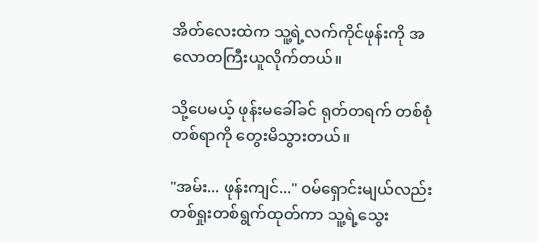အိတ်လေးထဲက သူ့ရဲ့လက်ကိုင်ဖုန်းကို အလောတကြီးယူလိုက်တယ်။

သို့ပေမယ့် ဖုန်းမခေါ်ခင် ရုတ်တရက် တစ်စုံတစ်ရာကို တွေးမိသွားတယ်။

"အမ်း... ဖုန်းကျင်..." ဝမ်ရှောင်းမျယ်လည်း တစ်ရှုးတစ်ရွက်ထုတ်ကာ သူ့ရဲ့သွေး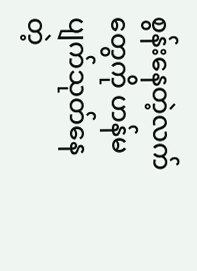စွန်းနေတဲ့လက်တွေကို ဟန်မပျက်သုတ်နေတဲ့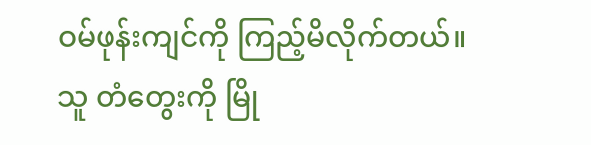ဝမ်ဖုန်းကျင်ကို ကြည့်မိလိုက်တယ်။ သူ တံတွေးကို မြို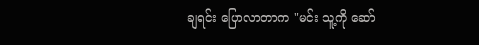ချရင်း ပြောလာတာက "မင်း သူ့ကို ဆော်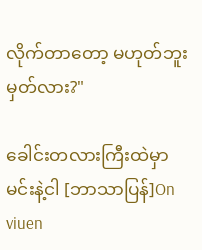လိုက်တာတော့ မဟုတ်ဘူးမှတ်လား?"

ခေါင်းတလားကြီးထဲမှာ မင်းနဲ့ငါ [ဘာသာပြန်]On viuen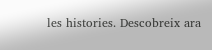les histories. Descobreix ara